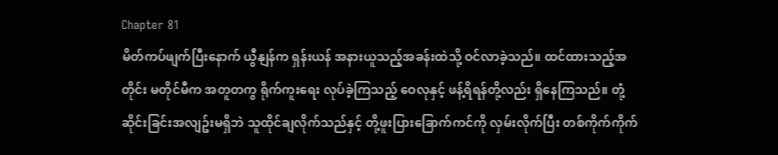Chapter 81
မိတ်ကပ်ဖျက်ပြီးနောက် ယွီနျန်က ရှန်းယန် အနားယူသည့်အခန်းထဲသို့ ဝင်လာခဲ့သည်။ ထင်ထားသည့်အတိုင်း မတိုင်မီက အတူတကွ ရိုက်ကူးရေး လုပ်ခဲ့ကြသည့် ဝေလုနှင့် ဖန့်ရိရန်တို့လည်း ရှိနေကြသည်။ တုံ့ဆိုင်းခြင်းအလျဥ်းမရှိဘဲ သူထိုင်ချလိုက်သည်နှင့် တို့ဖူးပြားခြောက်ကင်ကို လှမ်းလိုက်ပြီး တစ်ကိုက်ကိုက်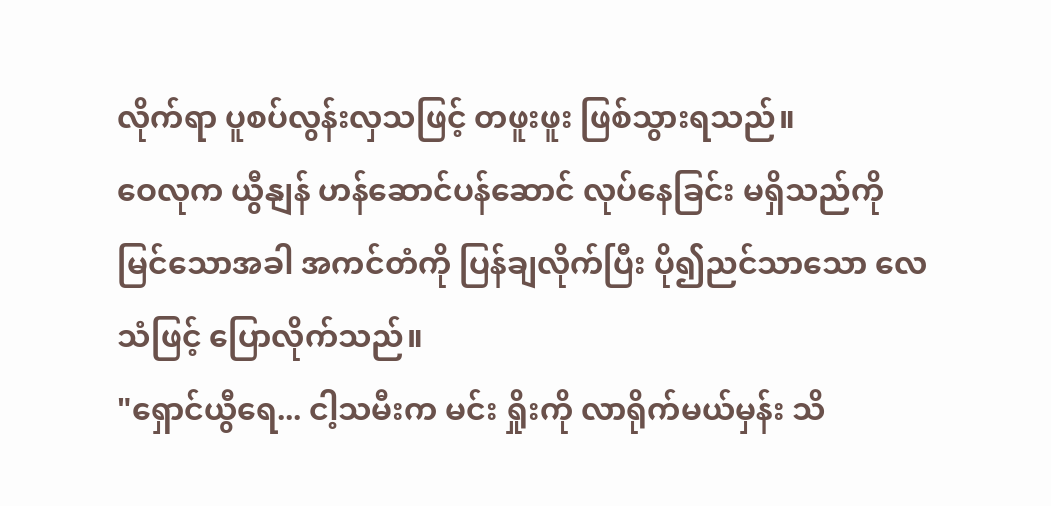လိုက်ရာ ပူစပ်လွန်းလှသဖြင့် တဖူးဖူး ဖြစ်သွားရသည်။
ဝေလုက ယွီနျန် ဟန်ဆောင်ပန်ဆောင် လုပ်နေခြင်း မရှိသည်ကို မြင်သောအခါ အကင်တံကို ပြန်ချလိုက်ပြီး ပို၍ညင်သာသော လေသံဖြင့် ပြောလိုက်သည်။
"ရှောင်ယွီရေ... ငါ့သမီးက မင်း ရှိုးကို လာရိုက်မယ်မှန်း သိ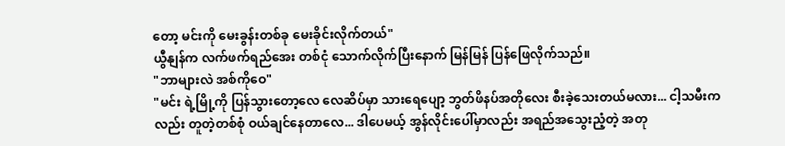တော့ မင်းကို မေးခွန်းတစ်ခု မေးခိုင်းလိုက်တယ်"
ယွီနျန်က လက်ဖက်ရည်အေး တစ်ငုံ သောက်လိုက်ပြီးနောက် မြန်မြန် ပြန်ဖြေလိုက်သည်။
"ဘာများလဲ အစ်ကိုဝေ"
"မင်း ရဲ့မြို့ကို ပြန်သွားတော့လေ လေဆိပ်မှာ သားရေပျော့ ဘွတ်ဖိနပ်အတိုလေး စီးခဲ့သေးတယ်မလား... ငါ့သမီးကလည်း တူတဲ့တစ်စုံ ဝယ်ချင်နေတာလေ... ဒါပေမယ့် အွန်လိုင်းပေါ်မှာလည်း အရည်အသွေးညံ့တဲ့ အတု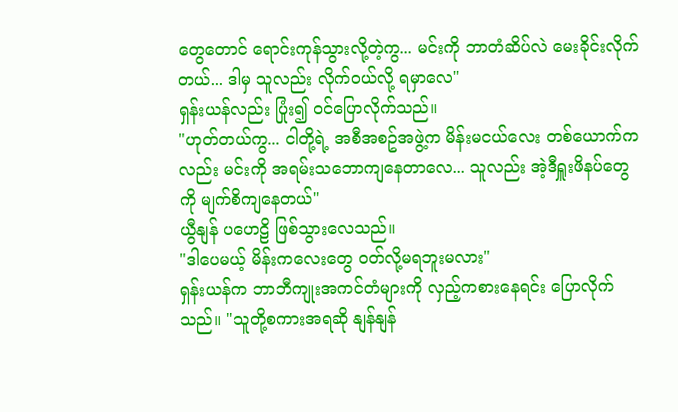တွေတောင် ရောင်းကုန်သွားလို့တဲ့ကွ... မင်းကို ဘာတံဆိပ်လဲ မေးခိုင်းလိုက်တယ်... ဒါမှ သူလည်း လိုက်ဝယ်လို့ ရမှာလေ"
ရှန်းယန်လည်း ပြုံး၍ ဝင်ပြောလိုက်သည်။
"ဟုတ်တယ်ကွ... ငါတို့ရဲ့ အစီအစဥ်အဖွဲ့က မိန်းမငယ်လေး တစ်ယောက်ကလည်း မင်းကို အရမ်းသဘောကျနေတာလေ... သူလည်း အဲ့ဒီရှူးဖိနပ်တွေကို မျက်စိကျနေတယ်"
ယွီနျန် ပဟေဠိ ဖြစ်သွားလေသည်။
"ဒါပေမယ့် မိန်းကလေးတွေ ဝတ်လို့မရဘူးမလား"
ရှန်းယန်က ဘာဘီကျုးအကင်တံများကို လှည့်ကစားနေရင်း ပြောလိုက်သည်။ "သူတို့စကားအရဆို နျန်နျန်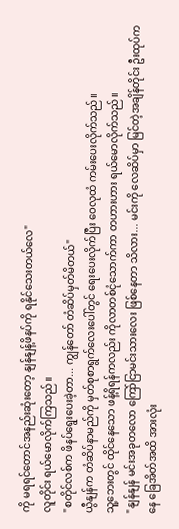ကို မရရင်တောင်အနည်းဆုံးတော့ နျန်နျန့်ဖိနပ်ကို ရနိုင်သေးတယ်လေ"
လူတိုင်း ရယ်မောလိုက်ကြသည်။
"စတိုင်လစ်က ဖိနပ်ရွေးပေးခဲ့တာ... ကျွန်တော် တံဆိပ်မှတ်မိတယ်"
ယွီနျန်က တံဆိပ်နာမည်ကို မှတ်စုစာရွက်လေးပေါ်တွင် ရေးပေးလိုက်ပြီး ဝေလုထံ ကမ်းပေးလိုက်သည်။
သူ့ဘေးတွင် ထိုင်နေသော ဖန့်ရိရန်ကလည်း ကိုလာတစ်ငုံသောက်ကာ တဟားဟား ရယ်မောလိုက်သည်။
"နျန်နျန် မင်းအခုတလော ကြော်ငြာမင်းသားလေး ဖြစ်နေတာ သိလား... မင်းကို လေဆိပ်မှာ မြင်တဲ့အချိန်တိုင်း ဦးထုပ်ကနေ ခြေအိတ်အထိ အားလုံး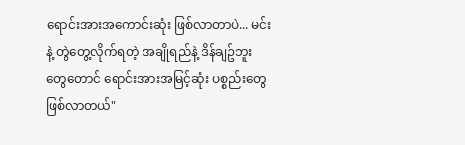ရောင်းအားအကောင်းဆုံး ဖြစ်လာတာပဲ... မင်းနဲ့ တွဲတွေ့လိုက်ရတဲ့ အချိုရည်နဲ့ ဒိန်ချဥ်ဘူးတွေတောင် ရောင်းအားအမြင့်ဆုံး ပစ္စည်းတွေ ဖြစ်လာတယ်"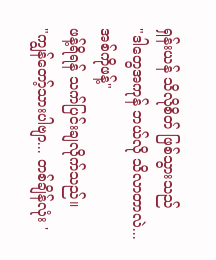ရှန်းယန် သိလိုစိတ် ဖြစ်သွားသည်
"ဒါတွေအကုန် ဘယ်လို သိလာတာလဲ... အစ်ကိုဖန့်"
ဖန့်ရိရန် သက်ပြင်းချလိုက်သည်။
"ကျွန်တော့်သားပါဗျာ... တစ်ချိန်လုံး '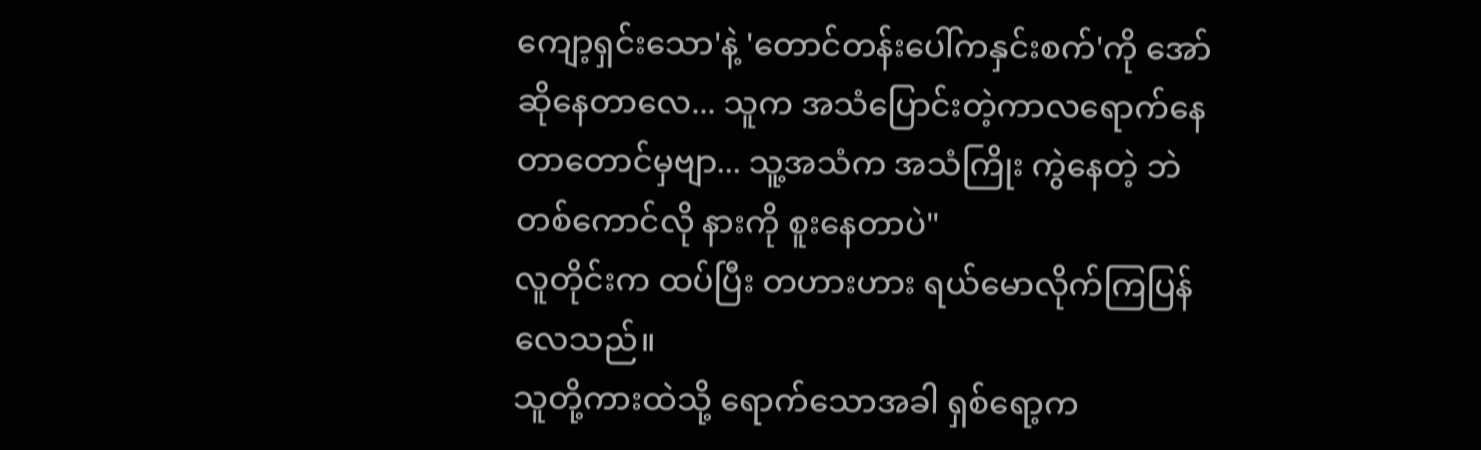ကျော့ရှင်းသော'နဲ့ 'တောင်တန်းပေါ်ကနှင်းစက်'ကို အော်ဆိုနေတာလေ... သူက အသံပြောင်းတဲ့ကာလရောက်နေတာတောင်မှဗျာ... သူ့အသံက အသံကြိုး ကွဲနေတဲ့ ဘဲတစ်ကောင်လို နားကို စူးနေတာပဲ"
လူတိုင်းက ထပ်ပြီး တဟားဟား ရယ်မောလိုက်ကြပြန်လေသည်။
သူတို့ကားထဲသို့ ရောက်သောအခါ ရှစ်ရော့က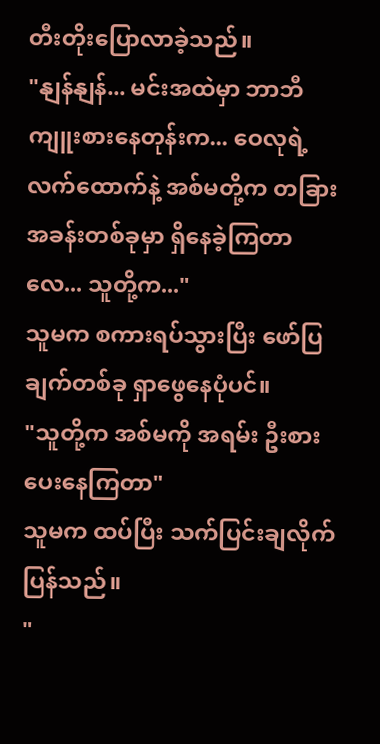တီးတိုးပြောလာခဲ့သည်။
"နျန်နျန်... မင်းအထဲမှာ ဘာဘီကျူးစားနေတုန်းက... ဝေလုရဲ့ လက်ထောက်နဲ့ အစ်မတို့က တခြားအခန်းတစ်ခုမှာ ရှိနေခဲ့ကြတာလေ... သူတို့က..."
သူမက စကားရပ်သွားပြီး ဖော်ပြချက်တစ်ခု ရှာဖွေနေပုံပင်။
"သူတို့က အစ်မကို အရမ်း ဦးစားပေးနေကြတာ"
သူမက ထပ်ပြီး သက်ပြင်းချလိုက်ပြန်သည်။
"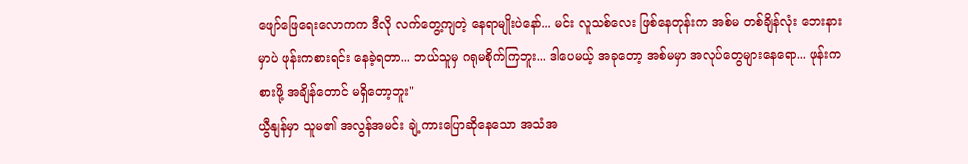ဖျော်ဖြေရေးလောကက ဒီလို လက်တွေ့ကျတဲ့ နေရာမျိုးပဲနော်... မင်း လူသစ်လေး ဖြစ်နေတုန်းက အစ်မ တစ်ချိန်လုံး ဘေးနားမှာပဲ ဖုန်းကစားရင်း နေခဲ့ရတာ... ဘယ်သူမှ ဂရုမစိုက်ကြဘူး... ဒါပေမယ့် အခုတော့ အစ်မမှာ အလုပ်တွေများနေရော... ဖုန်းကစားဖို့ အချိန်တောင် မရှိတော့ဘူး"
ယွီနျန်မှာ သူမ၏ အလွန်အမင်း ချဲ့ကားပြောဆိုနေသော အသံအ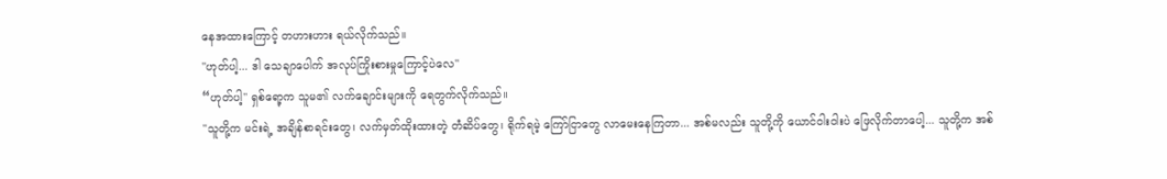နေအထားကြောင့် တဟားဟား ရယ်လိုက်သည်။
"ဟုတ်ပါ့... ဒါ သေချာပေါက် အလုပ်ကြိုးစားမှုကြောင့်ပဲလေ"
“ဟုတ်ပါ့" ရှစ်ရော့က သူမ၏ လက်ချောင်းများကို ရေတွက်လိုက်သည်။
"သူတို့က မင်းရဲ့ အချိန်စာရင်းတွေ၊ လက်မှတ်ထိုးထားတဲ့ တံဆိပ်တွေ၊ ရိုက်ရမဲ့ ကြော်ငြာတွေ လာမေးနေကြတာ... အစ်မလည်း သူတို့ကို ယောင်ဝါးဝါးပဲ ဖြေလိုက်တာပေါ့... သူတို့က အစ်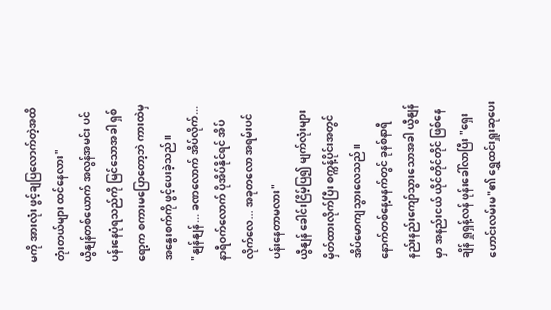မကို အားလုံး ဖွင့်ချပြလောက်တဲ့အထိ တုံးတယ်များ ထင်နေလား"
ယွီနျန်တစ်ယောက် အလွန်အမင်း ပင်ပန်းနေပုံရသည်ကို မြင်သောအခါ ရှစ်ရော့က စကားမပြောတော့ဘဲ ကားထဲမှ အနွေးစက်ကို ဖွင့်ပေးခဲ့သည်။
"နျန်နျန်... ခဏလောက် အိပ်လိုက်... နာရီဝက်လောက် ပိုအိပ်နိုင်ရင် အိပ်လိုက်လေ... အခုတလော အရမ်းပင်ပန်းနေတာမလား"
ယွီနျန် ခေါင်းငြိမ့်ပြ၍ မျက်လုံးများ မှိတ်ထားလိုက်ပြီး စက္ကန့်ပိုင်းအတွင် အိပ်မောကျသွားလေသည်။
နောက်တစ်နေ့မနက်တွင် ခုနစ်နာရီ နည်းနည်းကျော်သွားသောအခါ ယွီနျန်မှာ အနည်းငယ် ယိုင်တိုင်တိုင် ဖြစ်နေချိန် ရှုရှန့်လန် ဖုန်းခေါ်လာပြီး "ရှေးဟောင်းလမ်းမ"၏ ရွှေထင်းရှူးဆုပေး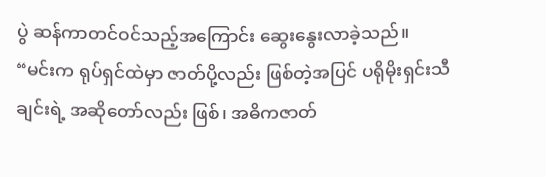ပွဲ ဆန်ကာတင်ဝင်သည့်အကြောင်း ဆွေးနွေးလာခဲ့သည်။
“မင်းက ရုပ်ရှင်ထဲမှာ ဇာတ်ပို့လည်း ဖြစ်တဲ့အပြင် ပရိုမိုးရှင်းသီချင်းရဲ့ အဆိုတော်လည်း ဖြစ်၊ အဓိကဇာတ်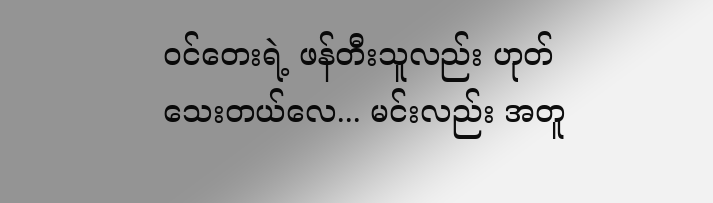ဝင်တေးရဲ့ ဖန်တီးသူလည်း ဟုတ်သေးတယ်လေ... မင်းလည်း အတူ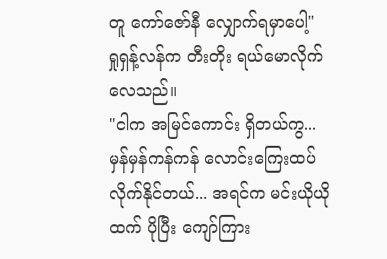တူ ကော်ဇော်နီ လျှောက်ရမှာပေါ့"
ရှုရှန့်လန်က တီးတိုး ရယ်မောလိုက်လေသည်။
"ငါက အမြင်ကောင်း ရှိတယ်ကွ... မှန်မှန်ကန်ကန် လောင်းကြေးထပ်လိုက်နိုင်တယ်... အရင်က မင်းယိုယိုထက် ပိုပြီး ကျော်ကြား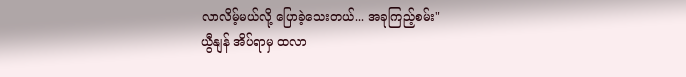လာလိမ့်မယ်လို့ ပြောခဲ့သေးတယ်... အခုကြည့်စမ်း"
ယွီနျန် အိပ်ရာမှ ထလာ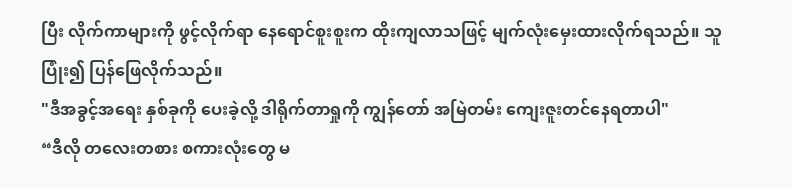ပြီး လိုက်ကာများကို ဖွင့်လိုက်ရာ နေရောင်စူးစူးက ထိုးကျလာသဖြင့် မျက်လုံးမှေးထားလိုက်ရသည်။ သူပြုံး၍ ပြန်ဖြေလိုက်သည်။
"ဒီအခွင့်အရေး နှစ်ခုကို ပေးခဲ့လို့ ဒါရိုက်တာရှုကို ကျွန်တော် အမြဲတမ်း ကျေးဇူးတင်နေရတာပါ"
“ဒီလို တလေးတစား စကားလုံးတွေ မ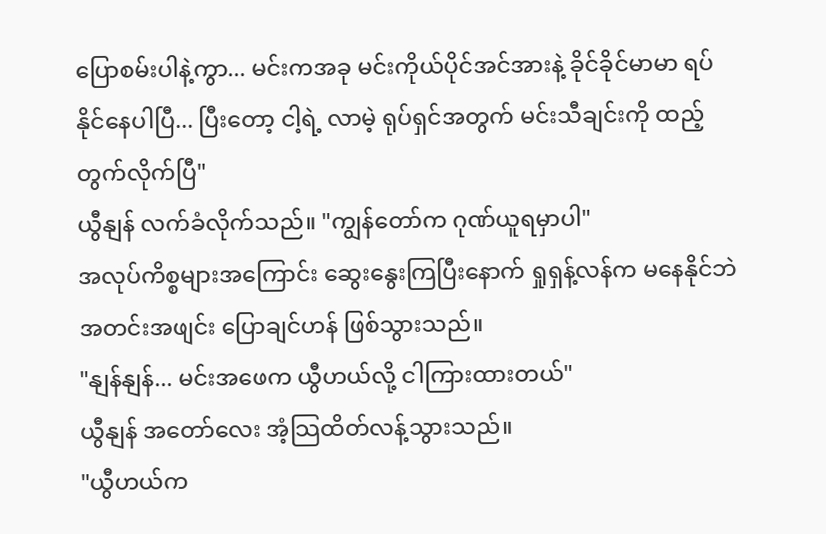ပြောစမ်းပါနဲ့ကွာ... မင်းကအခု မင်းကိုယ်ပိုင်အင်အားနဲ့ ခိုင်ခိုင်မာမာ ရပ်နိုင်နေပါပြီ... ပြီးတော့ ငါ့ရဲ့ လာမဲ့ ရုပ်ရှင်အတွက် မင်းသီချင်းကို ထည့်တွက်လိုက်ပြီ"
ယွီနျန် လက်ခံလိုက်သည်။ "ကျွန်တော်က ဂုဏ်ယူရမှာပါ"
အလုပ်ကိစ္စများအကြောင်း ဆွေးနွေးကြပြီးနောက် ရှုရှန့်လန်က မနေနိုင်ဘဲ အတင်းအဖျင်း ပြောချင်ဟန် ဖြစ်သွားသည်။
"နျန်နျန်... မင်းအဖေက ယွီဟယ်လို့ ငါကြားထားတယ်"
ယွီနျန် အတော်လေး အံ့သြထိတ်လန့်သွားသည်။
"ယွီဟယ်က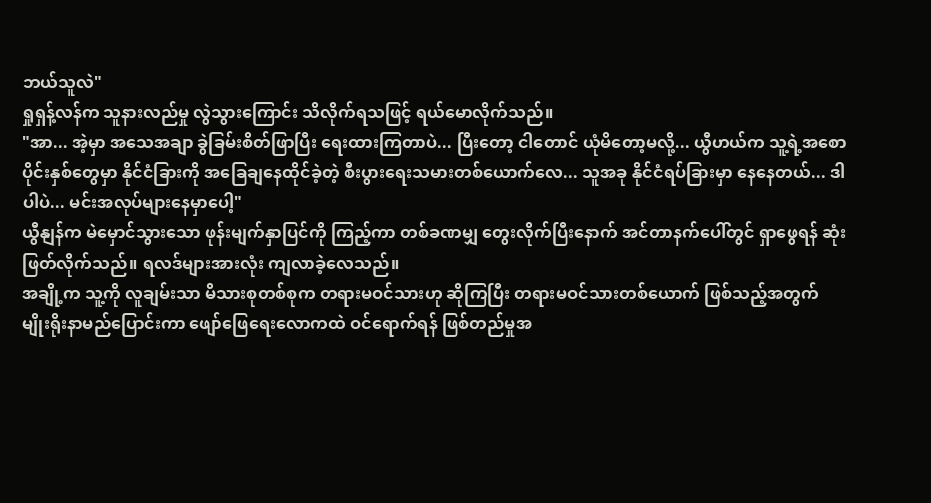ဘယ်သူလဲ"
ရှုရှန့်လန်က သူနားလည်မှု လွဲသွားကြောင်း သိလိုက်ရသဖြင့် ရယ်မောလိုက်သည်။
"အာ... အဲ့မှာ အသေအချာ ခွဲခြမ်းစိတ်ဖြာပြီး ရေးထားကြတာပဲ... ပြီးတော့ ငါတောင် ယုံမိတော့မလို့... ယွီဟယ်က သူ့ရဲ့အစောပိုင်းနှစ်တွေမှာ နိုင်ငံခြားကို အခြေချနေထိုင်ခဲ့တဲ့ စီးပွားရေးသမားတစ်ယောက်လေ... သူအခု နိုင်ငံရပ်ခြားမှာ နေနေတယ်... ဒါပါပဲ... မင်းအလုပ်များနေမှာပေါ့"
ယွီနျန်က မဲမှောင်သွားသော ဖုန်းမျက်နှာပြင်ကို ကြည့်ကာ တစ်ခဏမျှ တွေးလိုက်ပြီးနောက် အင်တာနက်ပေါ်တွင် ရှာဖွေရန် ဆုံးဖြတ်လိုက်သည်။ ရလဒ်များအားလုံး ကျလာခဲ့လေသည်။
အချို့က သူ့ကို လူချမ်းသာ မိသားစုတစ်စုက တရားမဝင်သားဟု ဆိုကြပြီး တရားမဝင်သားတစ်ယောက် ဖြစ်သည့်အတွက် မျိုးရိုးနာမည်ပြောင်းကာ ဖျော်ဖြေရေးလောကထဲ ဝင်ရောက်ရန် ဖြစ်တည်မှုအ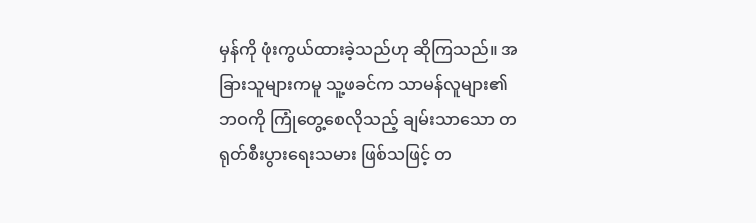မှန်ကို ဖုံးကွယ်ထားခဲ့သည်ဟု ဆိုကြသည်။ အခြားသူများကမူ သူ့ဖခင်က သာမန်လူများ၏ ဘဝကို ကြုံတွေ့စေလိုသည့် ချမ်းသာသော တရုတ်စီးပွားရေးသမား ဖြစ်သဖြင့် တ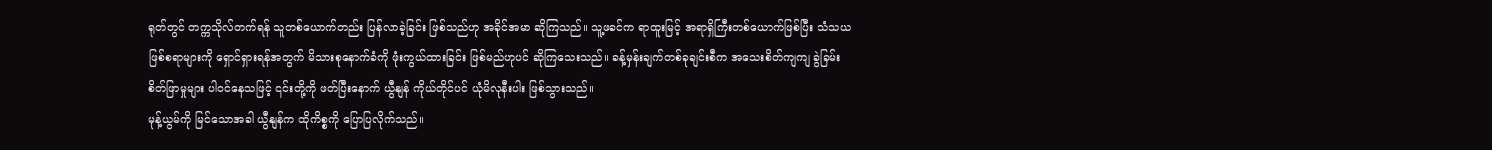ရုတ်တွင် တက္ကသိုလ်တက်ရန် သူတစ်ယောက်တည်း ပြန်လာခဲ့ခြင်း ဖြစ်သည်ဟု အခိုင်အမာ ဆိုကြသည်။ သူ့ဖခင်က ရာထူးမြင့် အရာရှိကြီးတစ်ယောက်ဖြစ်ပြီး သံသယဖြစ်စရာများကို ရှောင်ရှားရန်အတွက် မိသားစုနောက်ခံကို ဖုံးကွယ်ထားခြင်း ဖြစ်မည်ဟုပင် ဆိုကြသေးသည်။ ခန့်မှန်းချက်တစ်ခုချင်းစီက အသေးစိတ်ကျကျ ခွဲခြမ်းစိတ်ဖြာမှုများ ပါဝင်နေသဖြင့် ၎င်းတို့ကို ဖတ်ပြီးနောက် ယွီနျန် ကိုယ်တိုင်ပင် ယုံမိလုနီးပါး ဖြစ်သွားသည်။
မုန့်ယွမ်ကို မြင်သောအခါ ယွီနျန်က ထိုကိစ္စကို ပြောပြလိုက်သည်။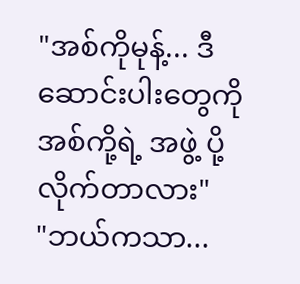"အစ်ကိုမုန့်... ဒီဆောင်းပါးတွေကို အစ်ကို့ရဲ့ အဖွဲ့ ပို့လိုက်တာလား"
"ဘယ်ကသာ...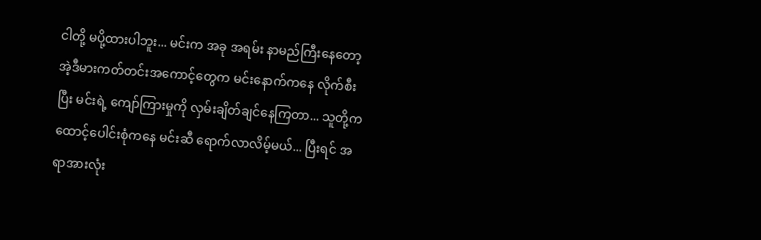ငါတို့ မပို့ထားပါဘူး... မင်းက အခု အရမ်း နာမည်ကြီးနေတော့ အဲ့ဒီမားကတ်တင်းအကောင့်တွေက မင်းနောက်ကနေ လိုက်စီးပြီး မင်းရဲ့ ကျော်ကြားမှုကို လှမ်းချိတ်ချင်နေကြတာ... သူတို့က ထောင့်ပေါင်းစုံကနေ မင်းဆီ ရောက်လာလိမ့်မယ်... ပြီးရင် အရာအားလုံး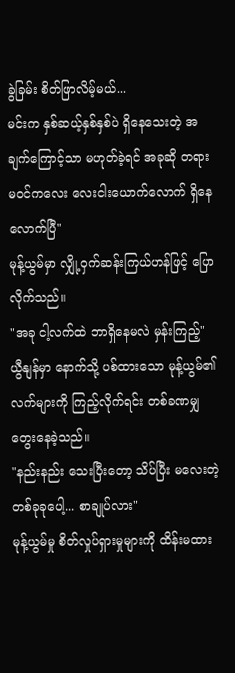ခွဲခြမ်း စိတ်ဖြာလိမ့်မယ်...
မင်းက နှစ်ဆယ့်နှစ်နှစ်ပဲ ရှိနေသေးတဲ့ အချက်ကြောင့်သာ မဟုတ်ခဲ့ရင် အခုဆို တရားမဝင်ကလေး လေးငါးယောက်လောက် ရှိနေလောက်ပြီ"
မုန့်ယွမ်မှာ လျှို့ဝှက်ဆန်းကြယ်ဟန်ဖြင့် ပြောလိုက်သည်။
"အခု ငါ့လက်ထဲ ဘာရှိနေမလဲ မှန်းကြည့်"
ယွီနျန်မှာ နောက်သို့ ပစ်ထားသော မုန့်ယွမ်၏ လက်များကို ကြည့်လိုက်ရင်း တစ်ခဏမျှ တွေးနေခဲ့သည်။
"နည်းနည်း သေးပြီးတော့ သိပ်ပြီး မလေးတဲ့ တစ်ခုခုပေါ့... စာချုပ်လား"
မုန့်ယွမ်မှု စိတ်လှုပ်ရှားမှုများကို ထိန်းမထား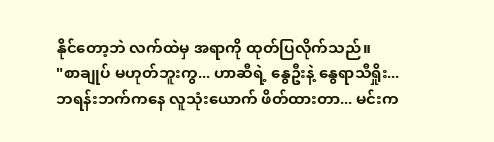နိုင်တော့ဘဲ လက်ထဲမှ အရာကို ထုတ်ပြလိုက်သည်။
"စာချုပ် မဟုတ်ဘူးကွ... ဟာဆီရဲ့ နွေဦးနဲ့ နွေရာသီရှိုး... ဘရန်းဘက်ကနေ လူသုံးယောက် ဖိတ်ထားတာ... မင်းက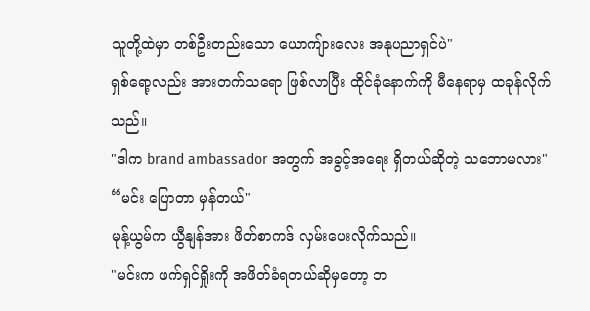သူတို့ထဲမှာ တစ်ဦးတည်းသော ယောကျ်ားလေး အနုပညာရှင်ပဲ"
ရှစ်ရော့လည်း အားတက်သရော ဖြစ်လာပြီး ထိုင်ခုံနောက်ကို မီနေရာမှ ထခုန်လိုက်သည်။
"ဒါက brand ambassador အတွက် အခွင့်အရေး ရှိတယ်ဆိုတဲ့ သဘောမလား"
“မင်း ပြောတာ မှန်တယ်"
မုန့်ယွမ်က ယွီနျန်အား ဖိတ်စာကဒ် လှမ်းပေးလိုက်သည်။
"မင်းက ဖက်ရှင်ရှိုးကို အဖိတ်ခံရတယ်ဆိုမှတော့ ဘ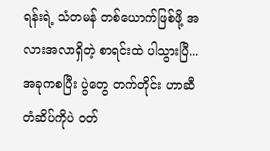ရန်းရဲ့ သံတမန် တစ်ယောက်ဖြစ်ဖို့ အလားအလာရှိတဲ့ စာရင်းထဲ ပါသွားပြီ... အခုကစပြီး ပွဲတွေ တက်တိုင်း ဟာဆီတံဆိပ်ကိုပဲ ဝတ်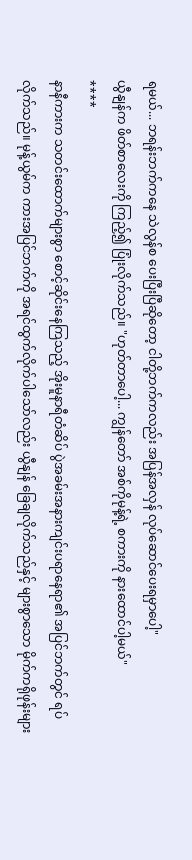ရမယ်... ဘရန်းဘက်ကနေ သဲလွန်စ ပေးပြီးပြီဆိုတော့ ငါတို့ဘက်ကလည်း အပြန်အလှန် လုပ်ဆောင်ပေးရမှာပေါ့"
ယွီနျန်က ဖိတ်စာလေးကို ကြည့်၍ ပြုံးလိုက်သည်။ "ဟုတ်တာပေါ့... ကျွန်တော် အစ်ကိုမုန့်ရဲ့ စကားကို နားထောင်ပါ့မယ်"
****
နာနီကားက သတင်းထောက်များစွာ စောင့်ဆိုင်းနေကြသည့် အိုးမူနာရီတံဆိပ် ပွဲအခမ်းအနားကျင်းပရာနေရာ၏ အပြင်ဘက်တွင် ရပ်လိုက်သည်။ မုန့်ယွမ်က ကားအပြင်ဘက်ကို အရင်ထွက်လိုက်ပါသော်လည်း ယွီနျန် ခြေချလိုက်သည်နှင့် များစွာသော မိုက်ကရိုဖုန်းများ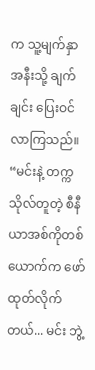က သူ့မျက်နှာအနီးသို့ ချက်ချင်း ပြေးဝင်လာကြသည်။
“မင်းနဲ့ တက္ကသိုလ်တူတဲ့ စီနီယာအစ်ကိုတစ်ယောက်က ဖော်ထုတ်လိုက်တယ်... မင်း ဘွဲ့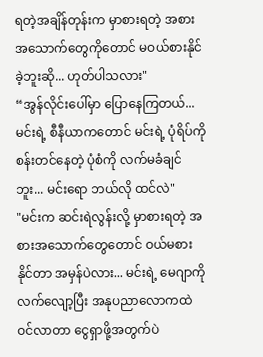ရတဲ့အချိန်တုန်းက မှာစားရတဲ့ အစားအသောက်တွေကိုတောင် မဝယ်စားနိုင်ခဲ့ဘူးဆို... ဟုတ်ပါသလား"
“အွန်လိုင်းပေါ်မှာ ပြောနေကြတယ်... မင်းရဲ့ စီနီယာကတောင် မင်းရဲ့ ပုံရိပ်ကို စန်းတင်နေတဲ့ ပုံစံကို လက်မခံချင်ဘူး... မင်းရော ဘယ်လို ထင်လဲ"
"မင်းက ဆင်းရဲလွန်းလို့ မှာစားရတဲ့ အစားအသောက်တွေတောင် ဝယ်မစားနိုင်တာ အမှန်ပဲလား... မင်းရဲ့ မေဂျာကို လက်လျော့ပြီး အနုပညာလောကထဲ ဝင်လာတာ ငွေရှာဖို့အတွက်ပဲ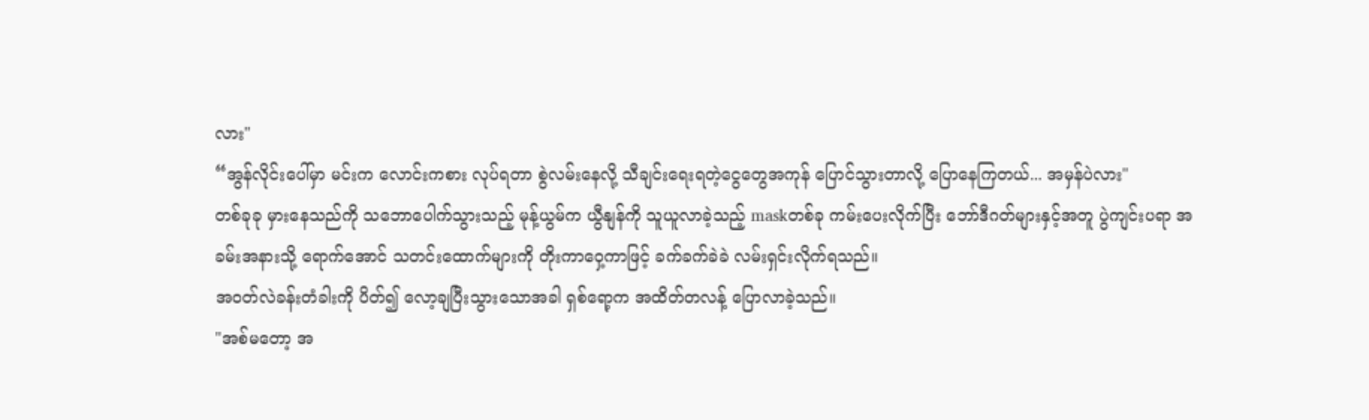လား"
“အွန်လိုင်းပေါ်မှာ မင်းက လောင်းကစား လုပ်ရတာ စွဲလမ်းနေလို့ သီချင်းရေးရတဲ့ငွေတွေအကုန် ပြောင်သွားတာလို့ ပြောနေကြတယ်... အမှန်ပဲလား"
တစ်ခုခု မှားနေသည်ကို သဘောပေါက်သွားသည့် မုန့်ယွမ်က ယွီနျန်ကို သူယူလာခဲ့သည့် maskတစ်ခု ကမ်းပေးလိုက်ပြီး ဘော်ဒီဂတ်များနှင့်အတူ ပွဲကျင်းပရာ အခမ်းအနားသို့ ရောက်အောင် သတင်းထောက်များကို တိုးကာဝှေ့ကာဖြင့် ခက်ခက်ခဲခဲ လမ်းရှင်းလိုက်ရသည်။
အဝတ်လဲခန်းတံခါးကို ပိတ်၍ လော့ချပြီးသွားသောအခါ ရှစ်ရော့က အထိတ်တလန့် ပြောလာခဲ့သည်။
"အစ်မတော့ အ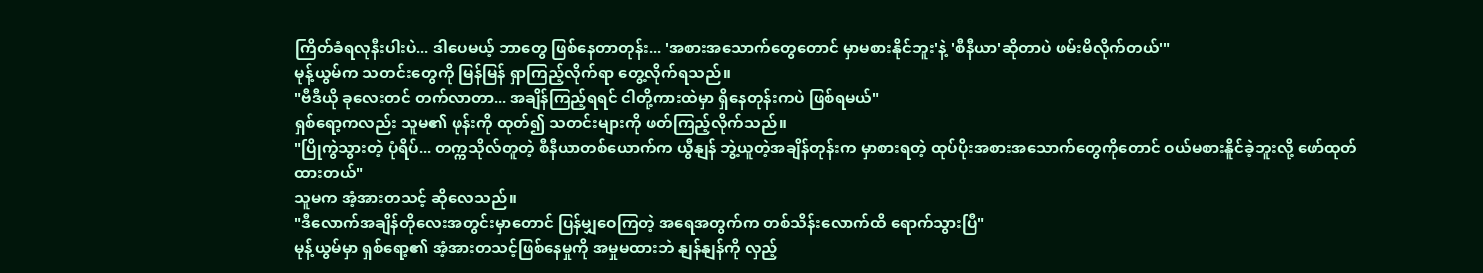ကြိတ်ခံရလုနီးပါးပဲ... ဒါပေမယ့် ဘာတွေ ဖြစ်နေတာတုန်း... 'အစားအသောက်တွေတောင် မှာမစားနိုင်ဘူး'နဲ့ 'စီနီယာ'ဆိုတာပဲ ဖမ်းမိလိုက်တယ်'"
မုန့်ယွမ်က သတင်းတွေကို မြန်မြန် ရှာကြည့်လိုက်ရာ တွေ့လိုက်ရသည်။
"ဗီဒီယို ခုလေးတင် တက်လာတာ... အချိန်ကြည့်ရရင် ငါတို့ကားထဲမှာ ရှိနေတုန်းကပဲ ဖြစ်ရမယ်"
ရှစ်ရော့ကလည်း သူမ၏ ဖုန်းကို ထုတ်၍ သတင်းများကို ဖတ်ကြည့်လိုက်သည်။
"ပြိုကွဲသွားတဲ့ ပုံရိပ်... တက္ကသိုလ်တူတဲ့ စီနီယာတစ်ယောက်က ယွီနျန် ဘွဲ့ယူတဲ့အချိန်တုန်းက မှာစားရတဲ့ ထုပ်ပိုးအစားအသောက်တွေကိုတောင် ဝယ်မစားနိူင်ခဲ့ဘူးလို့ ဖော်ထုတ်ထားတယ်"
သူမက အံ့အားတသင့် ဆိုလေသည်။
"ဒီလောက်အချိန်တိုလေးအတွင်းမှာတောင် ပြန်မျှဝေကြတဲ့ အရေအတွက်က တစ်သိန်းလောက်ထိ ရောက်သွားပြီ"
မုန့်ယွမ်မှာ ရှစ်ရော့၏ အံ့အားတသင့်ဖြစ်နေမှုကို အမှုမထားဘဲ နျန်နျန်ကို လှည့်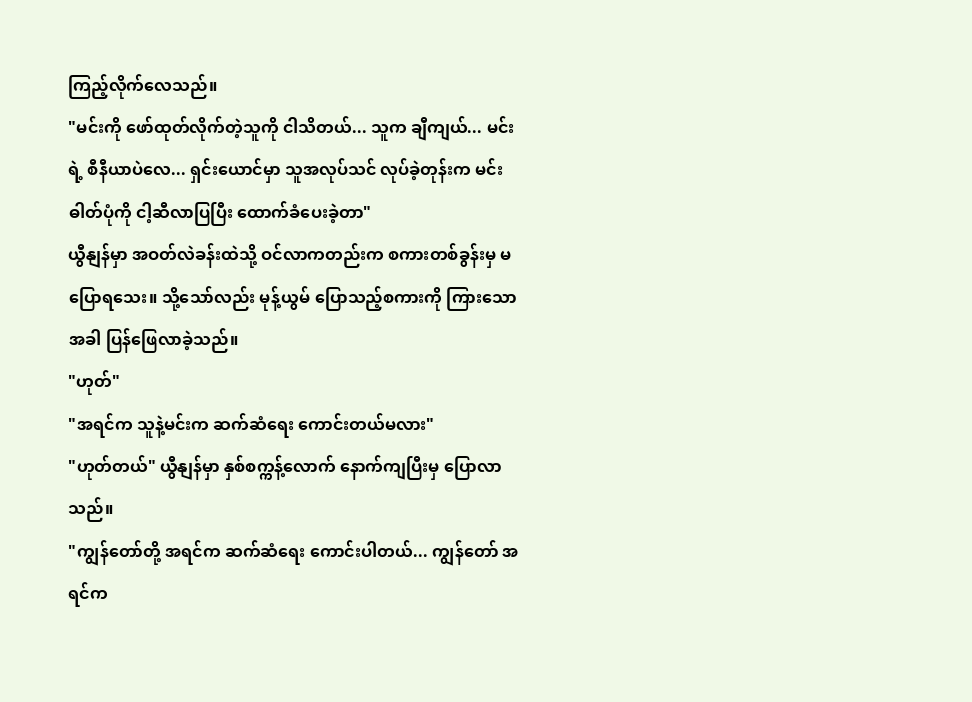ကြည့်လိုက်လေသည်။
"မင်းကို ဖော်ထုတ်လိုက်တဲ့သူကို ငါသိတယ်... သူက ချီကျယ်... မင်းရဲ့ စီနီယာပဲလေ... ရှင်းယောင်မှာ သူအလုပ်သင် လုပ်ခဲ့တုန်းက မင်းဓါတ်ပုံကို ငါ့ဆီလာပြပြီး ထောက်ခံပေးခဲ့တာ"
ယွီနျန်မှာ အဝတ်လဲခန်းထဲသို့ ဝင်လာကတည်းက စကားတစ်ခွန်းမှ မပြောရသေး။ သို့သော်လည်း မုန့်ယွမ် ပြောသည့်စကားကို ကြားသောအခါ ပြန်ဖြေလာခဲ့သည်။
"ဟုတ်"
"အရင်က သူနဲ့မင်းက ဆက်ဆံရေး ကောင်းတယ်မလား"
"ဟုတ်တယ်" ယွီနျန်မှာ နှစ်စက္ကန့်လောက် နောက်ကျပြီးမှ ပြောလာသည်။
"ကျွန်တော်တို့ အရင်က ဆက်ဆံရေး ကောင်းပါတယ်... ကျွန်တော် အရင်က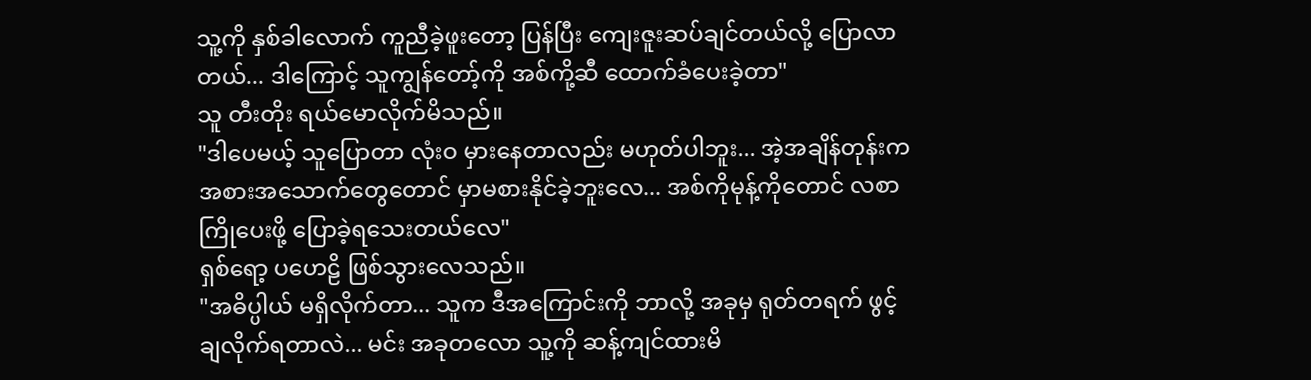သူ့ကို နှစ်ခါလောက် ကူညီခဲ့ဖူးတော့ ပြန်ပြီး ကျေးဇူးဆပ်ချင်တယ်လို့ ပြောလာတယ်... ဒါကြောင့် သူကျွန်တော့်ကို အစ်ကို့ဆီ ထောက်ခံပေးခဲ့တာ"
သူ တီးတိုး ရယ်မောလိုက်မိသည်။
"ဒါပေမယ့် သူပြောတာ လုံးဝ မှားနေတာလည်း မဟုတ်ပါဘူး... အဲ့အချိန်တုန်းက အစားအသောက်တွေတောင် မှာမစားနိုင်ခဲ့ဘူးလေ... အစ်ကိုမုန့်ကိုတောင် လစာကြိုပေးဖို့ ပြောခဲ့ရသေးတယ်လေ"
ရှစ်ရော့ ပဟေဠိ ဖြစ်သွားလေသည်။
"အဓိပ္ပါယ် မရှိလိုက်တာ... သူက ဒီအကြောင်းကို ဘာလို့ အခုမှ ရုတ်တရက် ဖွင့်ချလိုက်ရတာလဲ... မင်း အခုတလော သူ့ကို ဆန့်ကျင်ထားမိ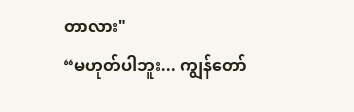တာလား"
“မဟုတ်ပါဘူး... ကျွန်တော်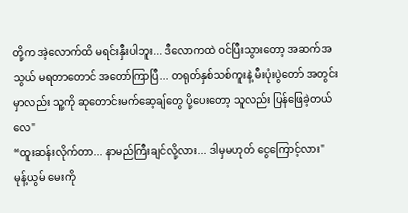တို့က အဲ့လောက်ထိ မရင်းနှီးပါဘူး... ဒီလောကထဲ ဝင်ပြီးသွားတော့ အဆက်အသွယ် မရတာတောင် အတော်ကြာပြီ... တရုတ်နှစ်သစ်ကူးနဲ့ မီးပုံးပွဲတော် အတွင်းမှာလည်း သူ့ကို ဆုတောင်းမက်ဆေ့ချ်တွေ ပို့ပေးတော့ သူလည်း ပြန်ဖြေခဲ့တယ်လေ"
“ထူးဆန်းလိုက်တာ... နာမည်ကြီးချင်လို့လား... ဒါမှမဟုတ် ငွေကြောင့်လား"
မုန့်ယွမ် မေးကို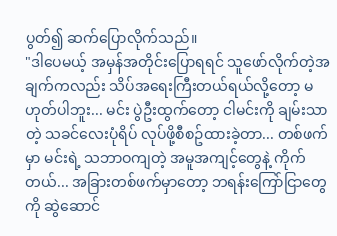ပွတ်၍ ဆက်ပြောလိုက်သည်။
"ဒါပေမယ့် အမှန်အတိုင်းပြောရရင် သူဖော်လိုက်တဲ့အချက်ကလည်း သိပ်အရေးကြီးတယ်ရယ်လို့တော့ မဟုတ်ပါဘူး... မင်း ပွဲဦးထွက်တော့ ငါမင်းကို ချမ်းသာတဲ့ သခင်လေးပုံရိပ် လုပ်ဖို့စီစဥ်ထားခဲ့တာ... တစ်ဖက်မှာ မင်းရဲ့ သဘာဝကျတဲ့ အမူအကျင့်တွေနဲ့ ကိုက်တယ်... အခြားတစ်ဖက်မှာတော့ ဘရန်းကြော်ငြာတွေကို ဆွဲဆောင်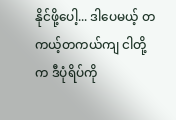နိုင်ဖို့ပေါ့... ဒါပေမယ့် တကယ့်တကယ်ကျ ငါတို့က ဒီပုံရိပ်ကို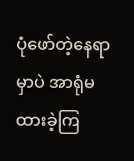ပုံဖော်တဲ့နေရာမှာပဲ အာရုံမထားခဲ့ကြ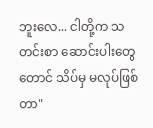ဘူးလေ... ငါတို့က သတင်းစာ ဆောင်းပါးတွေတောင် သိပ်မှ မလုပ်ဖြစ်တာ"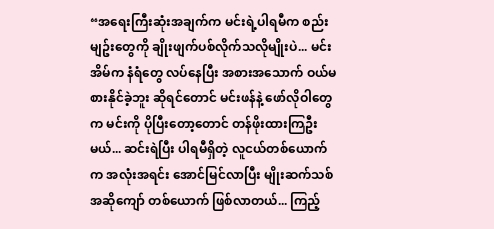“အရေးကြီးဆုံးအချက်က မင်းရဲ့ပါရမီက စည်းမျဥ်းတွေကို ချိုးဖျက်ပစ်လိုက်သလိုမျိုးပဲ... မင်းအိမ်က နံရံတွေ လပ်နေပြီး အစားအသောက် ဝယ်မစားနိုင်ခဲ့ဘူး ဆိုရင်တောင် မင်းဖန်နဲ့ ဖော်လိုဝါတွေက မင်းကို ပိုပြီးတော့တောင် တန်ဖိုးထားကြဦးမယ်... ဆင်းရဲပြီး ပါရမီရှိတဲ့ လူငယ်တစ်ယောက်က အလုံးအရင်း အောင်မြင်လာပြီး မျိုးဆက်သစ် အဆိုကျော် တစ်ယောက် ဖြစ်လာတယ်... ကြည့်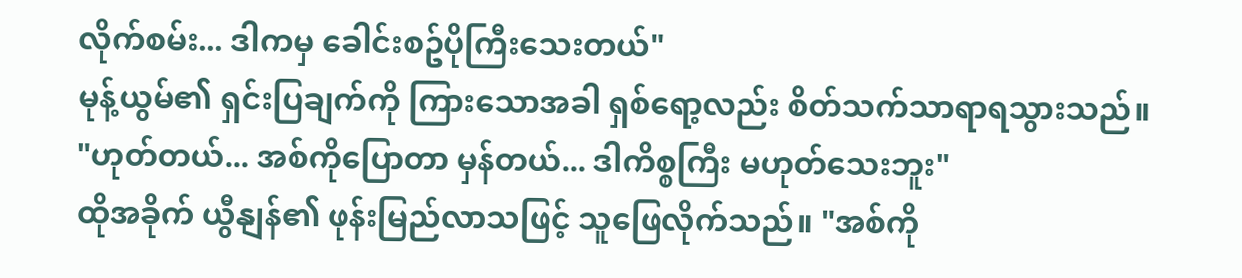လိုက်စမ်း... ဒါကမှ ခေါင်းစဥ်ပိုကြီးသေးတယ်"
မုန့်ယွမ်၏ ရှင်းပြချက်ကို ကြားသောအခါ ရှစ်ရော့လည်း စိတ်သက်သာရာရသွားသည်။
"ဟုတ်တယ်... အစ်ကိုပြောတာ မှန်တယ်... ဒါကိစ္စကြီး မဟုတ်သေးဘူး"
ထိုအခိုက် ယွီနျန်၏ ဖုန်းမြည်လာသဖြင့် သူဖြေလိုက်သည်။ "အစ်ကို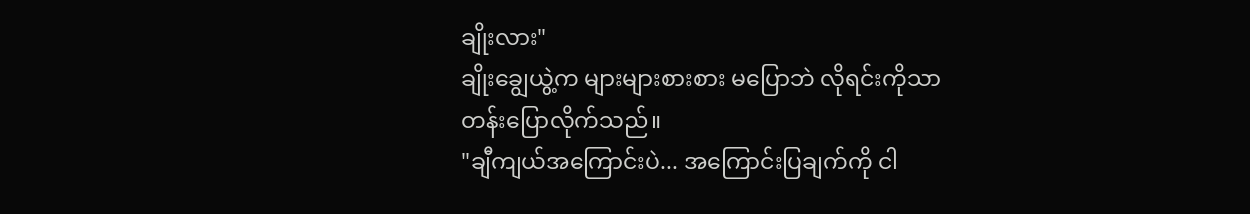ချိုးလား"
ချိုးချွေယွဲ့က များများစားစား မပြောဘဲ လိုရင်းကိုသာ တန်းပြောလိုက်သည်။
"ချီကျယ်အကြောင်းပဲ... အကြောင်းပြချက်ကို ငါ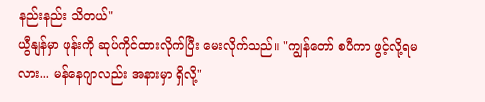နည်းနည်း သိတယ်"
ယွီနျန်မှာ ဖုန်းကို ဆုပ်ကိုင်ထားလိုက်ပြီး မေးလိုက်သည်။ "ကျွန်တော် စပီကာ ဖွင့်လို့ရမလား... မန်နေဂျာလည်း အနားမှာ ရှိလို့"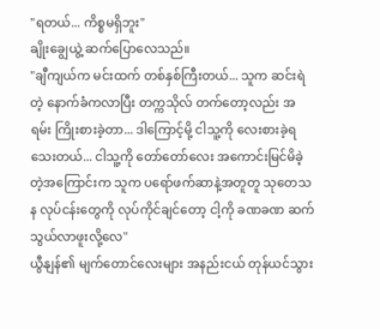"ရတယ်... ကိစ္စမရှိဘူး"
ချိုးချွေယွဲ့ ဆက်ပြောလေသည်။
"ချီကျယ်က မင်းထက် တစ်နှစ်ကြီးတယ်... သူက ဆင်းရဲတဲ့ နောက်ခံကလာပြီး တက္ကသိုလ် တက်တော့လည်း အရမ်း ကြိုးစားခဲ့တာ... ဒါကြောင့်မို့ ငါသူ့ကို လေးစားခဲ့ရသေးတယ်... ငါသူ့ကို တော်တော်လေး အကောင်းမြင်မိခဲ့တဲ့အကြောင်းက သူက ပရော်ဖက်ဆာနဲ့အတူတူ သုတေသန လုပ်ငန်းတွေကို လုပ်ကိုင်ချင်တော့ ငါ့ကို ခဏခဏ ဆက်သွယ်လာဖူးလို့လေ"
ယွီနျန်၏ မျက်တောင်လေးများ အနည်းငယ် တုန်ယင်သွား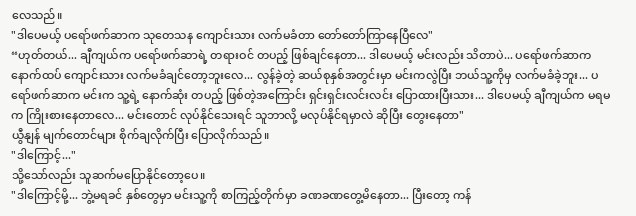လေသည်။
"ဒါပေမယ့် ပရော်ဖက်ဆာက သုတေသန ကျောင်းသား လက်မခံတာ တော်တော်ကြာနေပြီလေ"
“ဟုတ်တယ်... ချီကျယ်က ပရော်ဖက်ဆာရဲ့ တရားဝင် တပည့် ဖြစ်ချင်နေတာ... ဒါပေမယ့် မင်းလည်း သိတာပဲ... ပရော်ဖက်ဆာက နောက်ထပ် ကျောင်းသား လက်မခံချင်တော့ဘူးလေ... လွန်ခဲ့တဲ့ ဆယ်စုနှစ်အတွင်းမှာ မင်းကလွဲပြီး ဘယ်သူ့ကိုမှ လက်မခံခဲ့ဘူး... ပရော်ဖက်ဆာက မင်းက သူ့ရဲ့ နောက်ဆုံး တပည့် ဖြစ်တဲ့အကြောင်း ရှင်းရှင်းလင်းလင်း ပြောထားပြီးသား... ဒါပေမယ့် ချီကျယ်က မရမက ကြိုးစားနေတာလေ... မင်းတောင် လုပ်နိုင်သေးရင် သူဘာလို့ မလုပ်နိုင်ရမှာလဲ ဆိုပြီး တွေးနေတာ"
ယွီနျန် မျက်တောင်များ စိုက်ချလိုက်ပြီး ပြောလိုက်သည်။
"ဒါကြောင့်..."
သို့သော်လည်း သူဆက်မပြောနိုင်တော့ပေ။
"ဒါကြောင့်မို့... ဘွဲ့မရခင် နှစ်တွေမှာ မင်းသူ့ကို စာကြည့်တိုက်မှာ ခဏခဏတွေ့မိနေတာ... ပြီးတော့ ကန်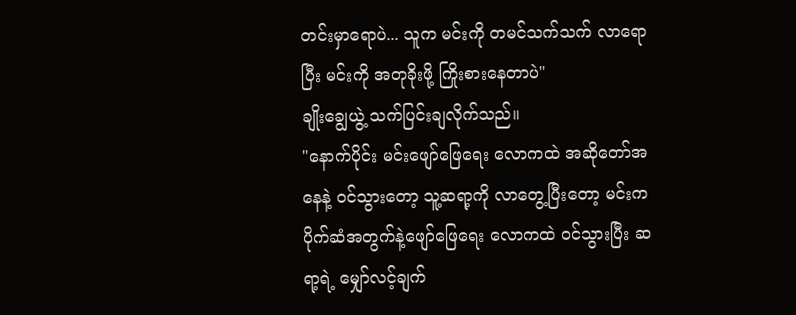တင်းမှာရောပဲ... သူက မင်းကို တမင်သက်သက် လာရောပြီး မင်းကို အတုခိုးဖို့ ကြိုးစားနေတာပဲ"
ချိုးချွေယွဲ့ သက်ပြင်းချလိုက်သည်။
"နောက်ပိုင်း မင်းဖျော်ဖြေရေး လောကထဲ အဆိုတော်အနေနဲ့ ဝင်သွားတော့ သူ့ဆရာ့ကို လာတွေ့ပြီးတော့ မင်းက ပိုက်ဆံအတွက်နဲ့ဖျော်ဖြေရေး လောကထဲ ဝင်သွားပြီး ဆရာ့ရဲ့ မျှော်လင့်ချက်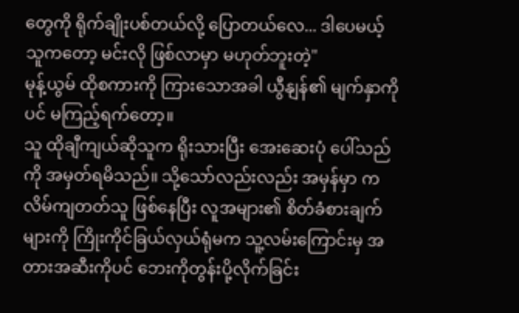တွေကို ရိုက်ချိုးပစ်တယ်လို့ ပြောတယ်လေ... ဒါပေမယ့် သူကတော့ မင်းလို ဖြစ်လာမှာ မဟုတ်ဘူးတဲ့"
မုန့်ယွမ် ထိုစကားကို ကြားသောအခါ ယွီနျန်၏ မျက်နှာကိုပင် မကြည့်ရက်တော့။
သူ ထိုချီကျယ်ဆိုသူက ရိုးသားပြီး အေးဆေးပုံ ပေါ်သည်ကို အမှတ်ရမိသည်။ သို့သော်လည်းလည်း အမှန်မှာ ကလိမ်ကျတတ်သူ ဖြစ်နေပြီး လူအများ၏ စိတ်ခံစားချက်များကို ကြိုးကိုင်ခြယ်လှယ်ရုံမက သူ့လမ်းကြောင်းမှ အတားအဆီးကိုပင် ဘေးကိုတွန်းပို့လိုက်ခြင်း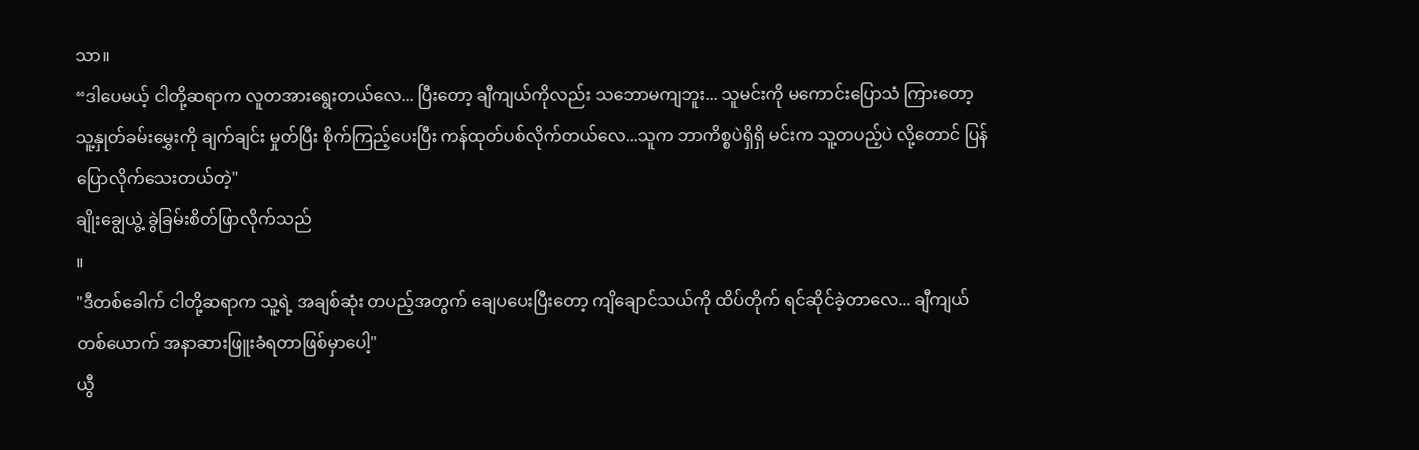သာ။
“ဒါပေမယ့် ငါတို့ဆရာက လူတအားရွေးတယ်လေ... ပြီးတော့ ချီကျယ်ကိုလည်း သဘောမကျဘူး... သူမင်းကို မကောင်းပြောသံ ကြားတော့ သူ့နှုတ်ခမ်းမွှေးကို ချက်ချင်း မှုတ်ပြီး စိုက်ကြည့်ပေးပြီး ကန်ထုတ်ပစ်လိုက်တယ်လေ...သူက ဘာကိစ္စပဲရှိရှိ မင်းက သူ့တပည့်ပဲ လို့တောင် ပြန်ပြောလိုက်သေးတယ်တဲ့"
ချိုးချွေယွဲ့ ခွဲခြမ်းစိတ်ဖြာလိုက်သည်
။
"ဒီတစ်ခေါက် ငါတို့ဆရာက သူ့ရဲ့ အချစ်ဆုံး တပည့်အတွက် ချေပပေးပြီးတော့ ကျိချောင်သယ်ကို ထိပ်တိုက် ရင်ဆိုင်ခဲ့တာလေ... ချီကျယ်တစ်ယောက် အနာဆားဖြူးခံရတာဖြစ်မှာပေါ့"
ယွီ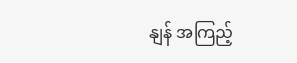နျန် အကြည့်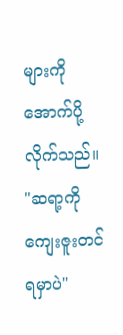များကို အောက်ပို့လိုက်သည်။
"ဆရာ့ကို ကျေးဇူးတင်ရမှာပဲ"